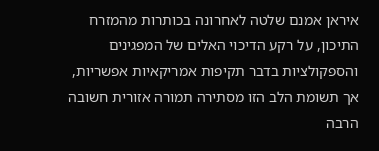איראן אמנם שלטה לאחרונה בכותרות מהמזרח התיכון, על רקע הדיכוי האלים של המפגינים והספקולציות בדבר תקיפות אמריקאיות אפשריות, אך תשומת הלב הזו מסתירה תמורה אזורית חשובה הרבה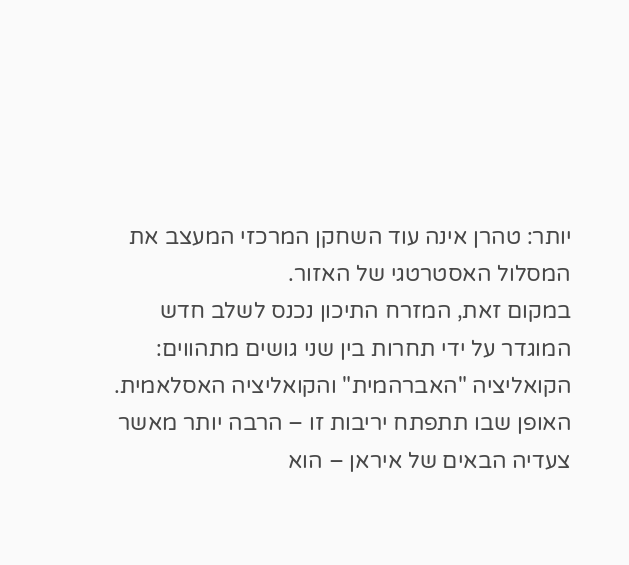יותר: טהרן אינה עוד השחקן המרכזי המעצב את המסלול האסטרטגי של האזור.
במקום זאת, המזרח התיכון נכנס לשלב חדש המוגדר על ידי תחרות בין שני גושים מתהווים: הקואליציה "האברהמית" והקואליציה האסלאמית. האופן שבו תתפתח יריבות זו – הרבה יותר מאשר צעדיה הבאים של איראן – הוא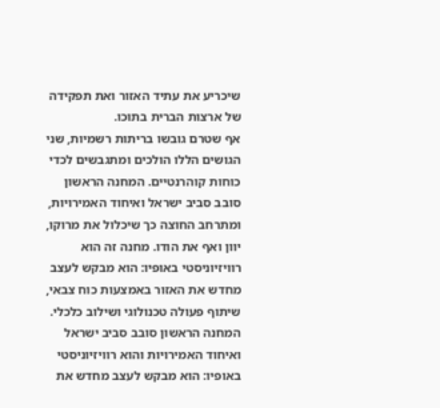שיכריע את עתיד האזור ואת תפקידה של ארצות הברית בתוכו.
אף שטרם גובשו בריתות רשמיות, שני הגושים הללו הולכים ומתגבשים לכדי כוחות קוהרנטיים. המחנה הראשון סובב סביב ישראל ואיחוד האמירויות, ומתרחב החוצה כך שיכלול את מרוקו, יוון ואף את הודו. מחנה זה הוא רוויזיוניסטי באופיו: הוא מבקש לעצב מחדש את האזור באמצעות כוח צבאי, שיתוף פעולה טכנולוגי ושילוב כלכלי.
המחנה הראשון סובב סביב ישראל ואיחוד האמירויות והוא רוויזיוניסטי באופיו: הוא מבקש לעצב מחדש את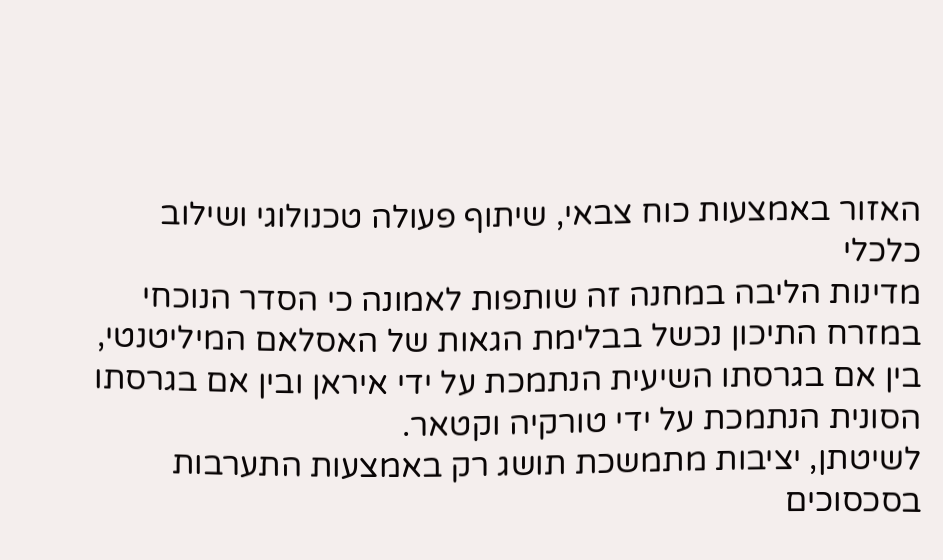האזור באמצעות כוח צבאי, שיתוף פעולה טכנולוגי ושילוב כלכלי
מדינות הליבה במחנה זה שותפות לאמונה כי הסדר הנוכחי במזרח התיכון נכשל בבלימת הגאות של האסלאם המיליטנטי, בין אם בגרסתו השיעית הנתמכת על ידי איראן ובין אם בגרסתו הסונית הנתמכת על ידי טורקיה וקטאר.
לשיטתן, יציבות מתמשכת תושג רק באמצעות התערבות בסכסוכים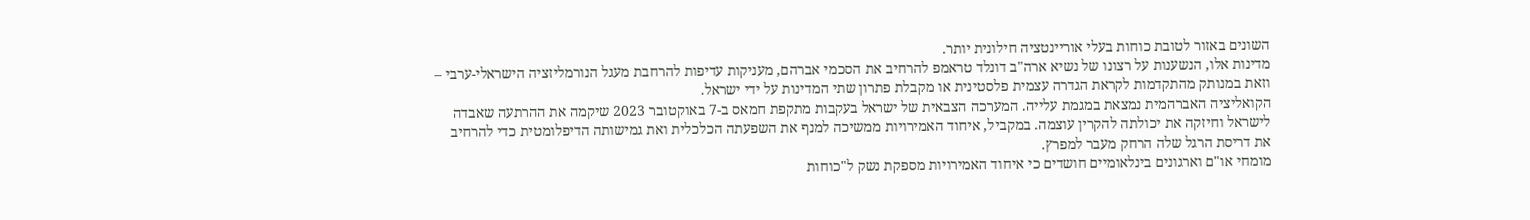השונים באזור לטובת כוחות בעלי אוריינטציה חילונית יותר.
מדינות אלו, הנשענות על רצונו של נשיא ארה"ב דונלד טראמפ להרחיב את הסכמי אברהם, מעניקות עדיפות להרחבת מעגל הנורמליזציה הישראלי-ערבי – וזאת במנותק מהתקדמות לקראת הגדרה עצמית פלסטינית או מקבלת פתרון שתי המדינות על ידי ישראל.
הקואליציה האברהמית נמצאת במגמת עלייה. המערכה הצבאית של ישראל בעקבות מתקפת חמאס ב-7 באוקטובר 2023 שיקמה את ההרתעה שאבדה לישראל וחיזקה את יכולתה להקרין עוצמה. במקביל, איחוד האמירויות ממשיכה למנף את השפעתה הכלכלית ואת גמישותה הדיפלומטית כדי להרחיב את דריסת הרגל שלה הרחק מעבר למפרץ.
מומחי או"ם וארגונים בינלאומיים חושדים כי איחוד האמירויות מספקת נשק ל"כוחות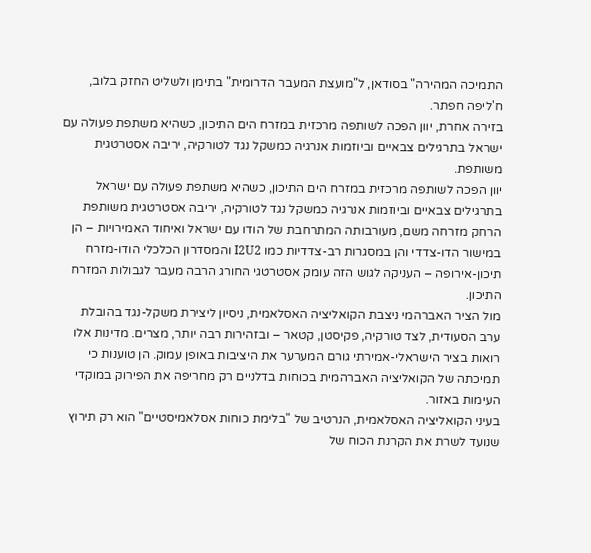התמיכה המהירה" בסודאן, ל"מועצת המעבר הדרומית" בתימן ולשליט החזק בלוב, ח'ליפה חפתר.
בזירה אחרת, יוון הפכה לשותפה מרכזית במזרח הים התיכון, כשהיא משתפת פעולה עם ישראל בתרגילים צבאיים וביוזמות אנרגיה כמשקל נגד לטורקיה, יריבה אסטרטגית משותפת.
יוון הפכה לשותפה מרכזית במזרח הים התיכון, כשהיא משתפת פעולה עם ישראל בתרגילים צבאיים וביוזמות אנרגיה כמשקל נגד לטורקיה, יריבה אסטרטגית משותפת
הרחק מזרחה משם, מעורבותה המתרחבת של הודו עם ישראל ואיחוד האמירויות – הן במישור הדו-צדדי והן במסגרות רב-צדדיות כמו I2U2 והמסדרון הכלכלי הודו-מזרח תיכון-אירופה – העניקה לגוש הזה עומק אסטרטגי החורג הרבה מעבר לגבולות המזרח התיכון.
מול הציר האברהמי ניצבת הקואליציה האסלאמית, ניסיון ליצירת משקל-נגד בהובלת ערב הסעודית, לצד טורקיה, פקיסטן, קטאר – ובזהירות רבה יותר, מצרים. מדינות אלו רואות בציר הישראלי-אמירתי גורם המערער את היציבות באופן עמוק. הן טוענות כי תמיכתה של הקואליציה האברהמית בכוחות בדלניים רק מחריפה את הפירוק במוקדי העימות באזור.
בעיני הקואליציה האסלאמית, הנרטיב של "בלימת כוחות אסלאמיסטיים" הוא רק תירוץ שנועד לשרת את הקרנת הכוח של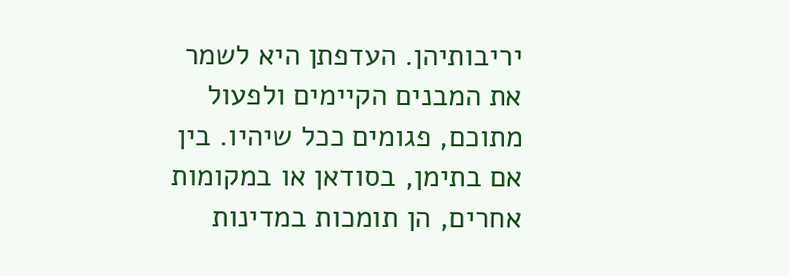יריבותיהן. העדפתן היא לשמר את המבנים הקיימים ולפעול מתוכם, פגומים ככל שיהיו. בין אם בתימן, בסודאן או במקומות אחרים, הן תומכות במדינות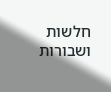חלשות ושבורות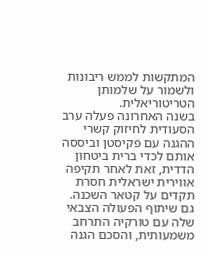המתקשות לממש ריבונות ולשמור על שלמותן הטריטוריאלית.
בשנה האחרונה פעלה ערב הסעודית לחיזוק קשרי ההגנה עם פקיסטן וביססה אותם לכדי ברית ביטחון הדדית, זאת לאחר תקיפה אווירית ישראלית חסרת תקדים על קטאר השכנה. גם שיתוף הפעולה הצבאי שלה עם טורקיה התרחב משמעותית, והסכם הגנה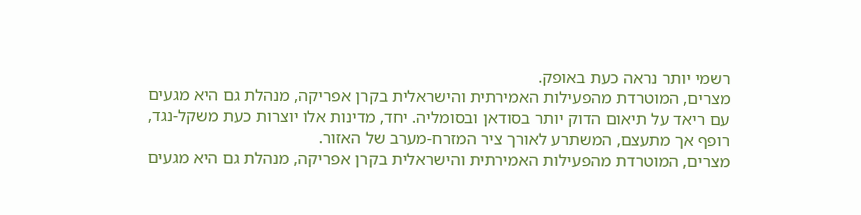רשמי יותר נראה כעת באופק.
מצרים, המוטרדת מהפעילות האמירתית והישראלית בקרן אפריקה, מנהלת גם היא מגעים עם ריאד על תיאום הדוק יותר בסודאן ובסומליה. יחד, מדינות אלו יוצרות כעת משקל-נגד, רופף אך מתעצם, המשתרע לאורך ציר המזרח-מערב של האזור.
מצרים, המוטרדת מהפעילות האמירתית והישראלית בקרן אפריקה, מנהלת גם היא מגעים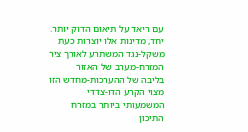עם ריאד על תיאום הדוק יותר. יחד, מדינות אלו יוצרות כעת משקל-נגד המשתרע לאורך ציר המזרח-מערב של האזור
בליבה של ההערכות-מחדש הזו מצוי הקרע הדו-צדדי המשמעותי ביותר במזרח התיכון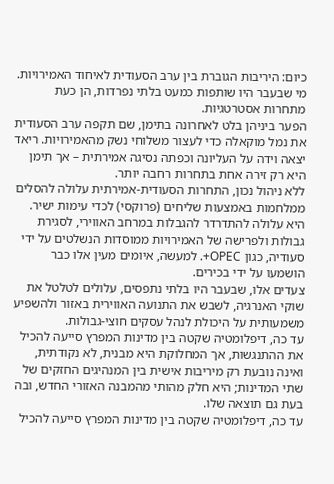כיום: היריבות הגוברת בין ערב הסעודית לאיחוד האמירויות. מי שבעבר היו שותפות כמעט בלתי נפרדות, הן כעת מתחרות אסטרטגיות.
הפער ביניהן בלט לאחרונה בתימן, שם תקפה ערב הסעודית את נמל מוקאלה כדי לעצור משלוחי נשק מהאמירויות. ריאד יצאה וידה על העליונה וכפתה נסיגה אמירתית – אך תימן היא רק זירה אחת בתחרות רחבה יותר.
ללא ניהול נכון, התחרות הסעודית-אמירתית עלולה להסלים ממלחמות באמצעות שליחים (פרוקסי) לכדי עימות ישיר. היא עלולה להתדרדר להגבלות במרחב האווירי, לסגירת גבולות ולפרישה של האמירויות ממוסדות הנשלטים על ידי סעודיה, כגון OPEC+. למעשה, איומים מעין אלו כבר הושמעו על ידי בכירים.
צעדים אלו, שבעבר היו בלתי נתפסים, עלולים לטלטל את שוקי האנרגיה, לשבש את התנועה האווירית באזור ולהשפיע משמעותית על היכולת לנהל עסקים חוצי-גבולות.
עד כה, דיפלומטיה שקטה בין מדינות המפרץ סייעה להכיל את ההתנגשות, אך המחלוקת היא מבנית, לא נקודתית, ואינה נובעת רק מיריבות אישית בין המנהיגים החזקים של שתי המדינות; היא חלק מהותי מהמבנה האזורי החדש, ובה בעת גם תוצאה שלו.
עד כה, דיפלומטיה שקטה בין מדינות המפרץ סייעה להכיל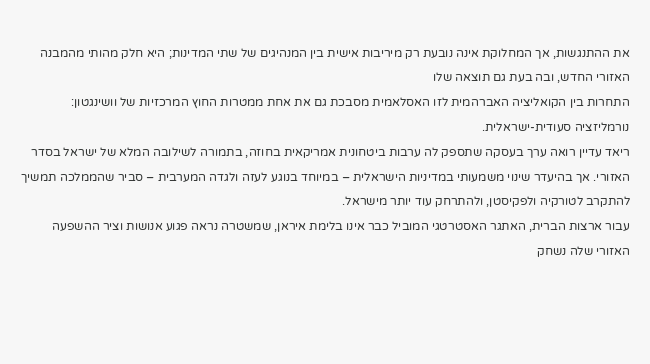את ההתנגשות, אך המחלוקת אינה נובעת רק מיריבות אישית בין המנהיגים של שתי המדינות; היא חלק מהותי מהמבנה האזורי החדש, ובה בעת גם תוצאה שלו
התחרות בין הקואליציה האברהמית לזו האסלאמית מסבכת גם את אחת ממטרות החוץ המרכזיות של וושינגטון: נורמליזציה סעודית-ישראלית.
ריאד עדיין רואה ערך בעסקה שתספק לה ערבות ביטחונית אמריקאית בחוזה, בתמורה לשילובה המלא של ישראל בסדר האזורי. אך בהיעדר שינוי משמעותי במדיניות הישראלית – במיוחד בנוגע לעזה ולגדה המערבית – סביר שהממלכה תמשיך להתקרב לטורקיה ולפקיסטן, ולהתרחק עוד יותר מישראל.
עבור ארצות הברית, האתגר האסטרטגי המוביל כבר אינו בלימת איראן, שמשטרה נראה פגוע אנושות וציר ההשפעה האזורי שלה נשחק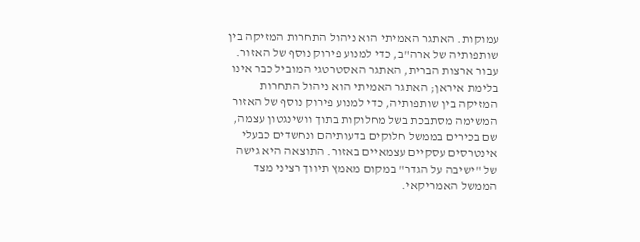עמוקות. האתגר האמיתי הוא ניהול התחרות המזיקה בין שותפותיה של ארה"ב, כדי למנוע פירוק נוסף של האזור.
עבור ארצות הברית, האתגר האסטרטגי המוביל כבר אינו בלימת איראן; האתגר האמיתי הוא ניהול התחרות המזיקה בין שותפותיה, כדי למנוע פירוק נוסף של האזור
המשימה מסתבכת בשל מחלוקות בתוך וושינגטון עצמה, שם בכירים בממשל חלוקים בדעותיהם ונחשדים כבעלי אינטרסים עסקיים עצמאיים באזור. התוצאה היא גישה של "ישיבה על הגדר" במקום מאמץ תיווך רציני מצד הממשל האמריקאי.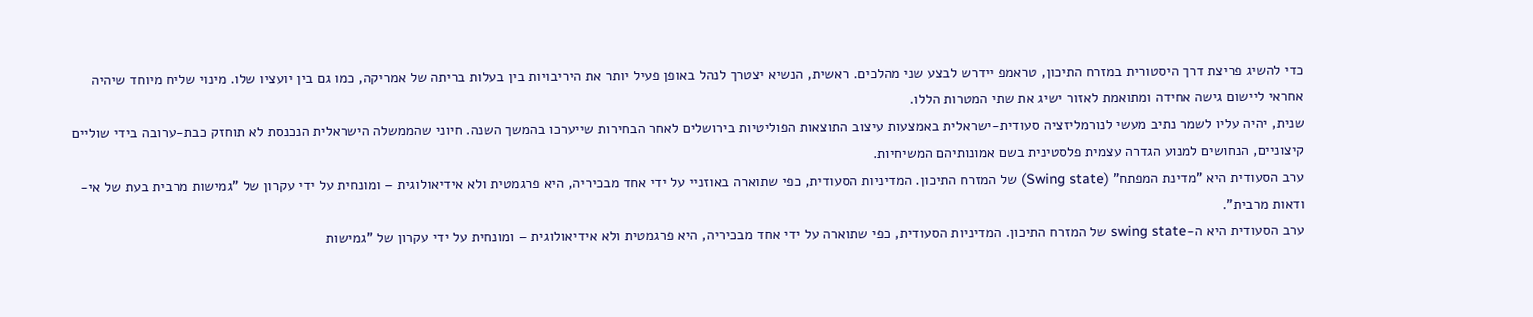כדי להשיג פריצת דרך היסטורית במזרח התיכון, טראמפ יידרש לבצע שני מהלכים. ראשית, הנשיא יצטרך לנהל באופן פעיל יותר את היריבויות בין בעלות בריתה של אמריקה, כמו גם בין יועציו שלו. מינוי שליח מיוחד שיהיה אחראי ליישום גישה אחידה ומתואמת לאזור ישיג את שתי המטרות הללו.
שנית, יהיה עליו לשמר נתיב מעשי לנורמליזציה סעודית-ישראלית באמצעות עיצוב התוצאות הפוליטיות בירושלים לאחר הבחירות שייערכו בהמשך השנה. חיוני שהממשלה הישראלית הנכנסת לא תוחזק כבת-ערובה בידי שוליים קיצוניים, הנחושים למנוע הגדרה עצמית פלסטינית בשם אמונותיהם המשיחיות.
ערב הסעודית היא "מדינת המפתח" (Swing state) של המזרח התיכון. המדיניות הסעודית, כפי שתוארה באוזניי על ידי אחד מבכיריה, היא פרגמטית ולא אידיאולוגית – ומונחית על ידי עקרון של "גמישות מרבית בעת של אי-ודאות מרבית".
ערב הסעודית היא ה-swing state של המזרח התיכון. המדיניות הסעודית, כפי שתוארה על ידי אחד מבכיריה, היא פרגמטית ולא אידיאולוגית – ומונחית על ידי עקרון של "גמישות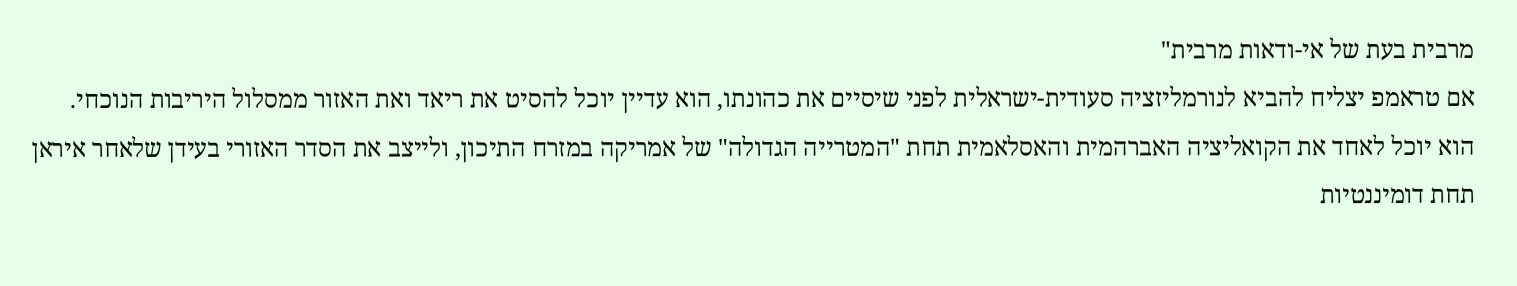מרבית בעת של אי-ודאות מרבית"
אם טראמפ יצליח להביא לנורמליזציה סעודית-ישראלית לפני שיסיים את כהונתו, הוא עדיין יוכל להסיט את ריאד ואת האזור ממסלול היריבות הנוכחי. הוא יוכל לאחד את הקואליציה האברהמית והאסלאמית תחת "המטרייה הגדולה" של אמריקה במזרח התיכון, ולייצב את הסדר האזורי בעידן שלאחר איראן תחת דומיננטיות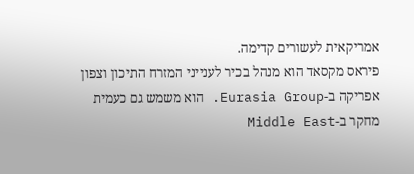אמריקאית לעשורים קדימה.
פיראס מקסאד הוא מנהל בכיר לענייני המזרח התיכון וצפון אפריקה ב-Eurasia Group. הוא משמש גם כעמית מחקר ב-Middle East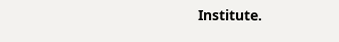Institute.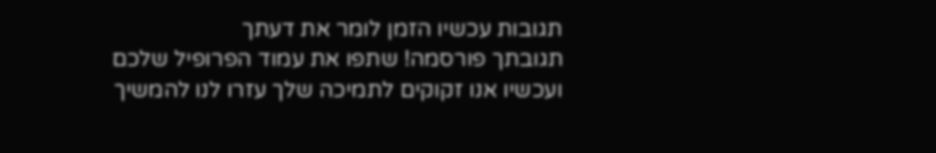תגובות עכשיו הזמן לומר את דעתך
תגובתך פורסמה! שתפו את עמוד הפרופיל שלכם
ועכשיו אנו זקוקים לתמיכה שלך עזרו לנו להמשיך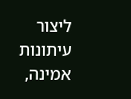ליצור עיתונות אמינה,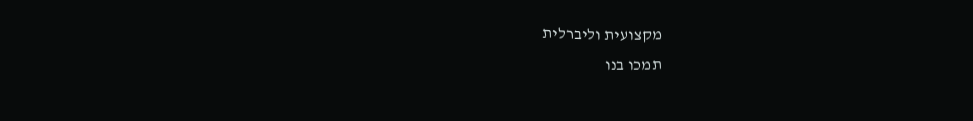מקצועית וליברלית
תמכו בנו